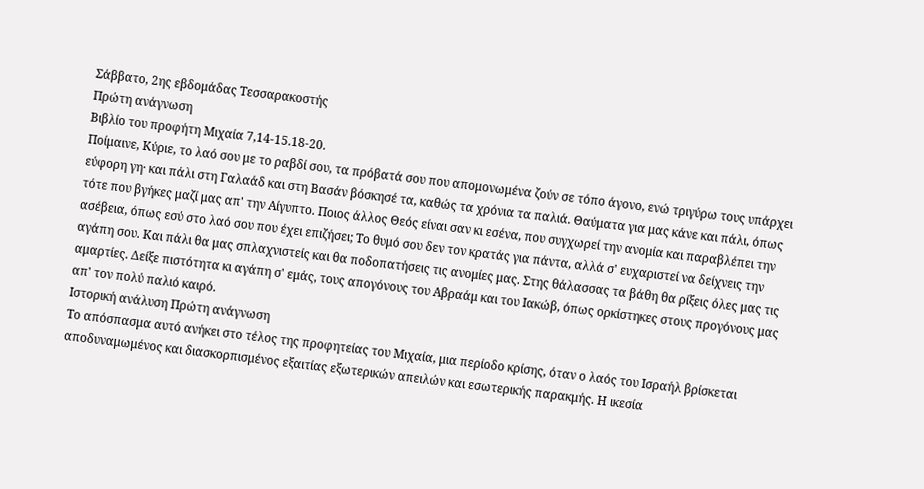Σάββατο, 2ης εβδομάδας Τεσσαρακοστής
Πρώτη ανάγνωση
Βιβλίο του προφήτη Μιχαία 7,14-15.18-20.
Ποίμαινε, Κύριε, το λαό σου με το ραβδί σου, τα πρόβατά σου που απομονωμένα ζούν σε τόπο άγονο, ενώ τριγύρω τους υπάρχει εύφορη γη· και πάλι στη Γαλαάδ και στη Βασάν βόσκησέ τα, καθώς τα χρόνια τα παλιά. Θαύματα για μας κάνε και πάλι, όπως τότε που βγήκες μαζί μας απ' την Αίγυπτο. Ποιος άλλος Θεός είναι σαν κι εσένα, που συγχωρεί την ανομία και παραβλέπει την ασέβεια, όπως εσύ στο λαό σου που έχει επιζήσει; Το θυμό σου δεν τον κρατάς για πάντα, αλλά σ' ευχαριστεί να δείχνεις την αγάπη σου. Και πάλι θα μας σπλαχνιστείς και θα ποδοπατήσεις τις ανομίες μας. Στης θάλασσας τα βάθη θα ρίξεις όλες μας τις αμαρτίες. Δείξε πιστότητα κι αγάπη σ' εμάς, τους απογόνους του Αβραάμ και του Ιακώβ, όπως ορκίστηκες στους προγόνους μας απ' τον πολύ παλιό καιρό.
Ιστορική ανάλυση Πρώτη ανάγνωση
Το απόσπασμα αυτό ανήκει στο τέλος της προφητείας του Μιχαία, μια περίοδο κρίσης, όταν ο λαός του Ισραήλ βρίσκεται αποδυναμωμένος και διασκορπισμένος εξαιτίας εξωτερικών απειλών και εσωτερικής παρακμής. Η ικεσία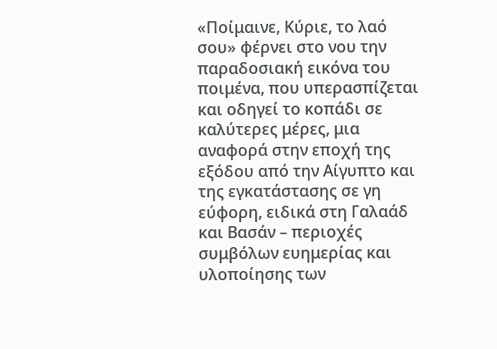«Ποίμαινε, Κύριε, το λαό σου» φέρνει στο νου την παραδοσιακή εικόνα του ποιμένα, που υπερασπίζεται και οδηγεί το κοπάδι σε καλύτερες μέρες, μια αναφορά στην εποχή της εξόδου από την Αίγυπτο και της εγκατάστασης σε γη εύφορη, ειδικά στη Γαλαάδ και Βασάν – περιοχές συμβόλων ευημερίας και υλοποίησης των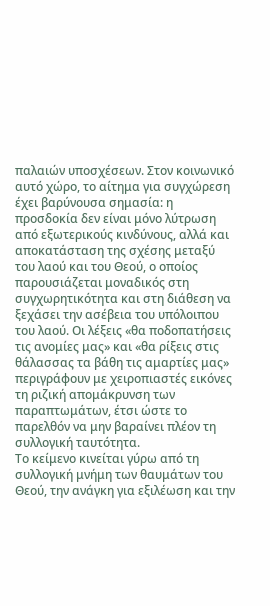παλαιών υποσχέσεων. Στον κοινωνικό αυτό χώρο, το αίτημα για συγχώρεση έχει βαρύνουσα σημασία: η προσδοκία δεν είναι μόνο λύτρωση από εξωτερικούς κινδύνους, αλλά και αποκατάσταση της σχέσης μεταξύ του λαού και του Θεού, ο οποίος παρουσιάζεται μοναδικός στη συγχωρητικότητα και στη διάθεση να ξεχάσει την ασέβεια του υπόλοιπου του λαού. Οι λέξεις «θα ποδοπατήσεις τις ανομίες μας» και «θα ρίξεις στις θάλασσας τα βάθη τις αμαρτίες μας» περιγράφουν με χειροπιαστές εικόνες τη ριζική απομάκρυνση των παραπτωμάτων, έτσι ώστε το παρελθόν να μην βαραίνει πλέον τη συλλογική ταυτότητα.
Το κείμενο κινείται γύρω από τη συλλογική μνήμη των θαυμάτων του Θεού, την ανάγκη για εξιλέωση και την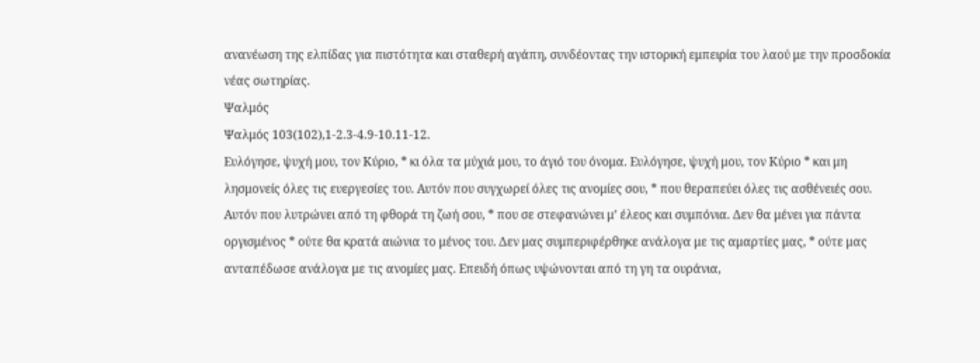ανανέωση της ελπίδας για πιστότητα και σταθερή αγάπη, συνδέοντας την ιστορική εμπειρία του λαού με την προσδοκία νέας σωτηρίας.
Ψαλμός
Ψαλμός 103(102),1-2.3-4.9-10.11-12.
Ευλόγησε, ψυχή μου, τον Κύριο, * κι όλα τα μύχιά μου, το άγιό του όνομα. Ευλόγησε, ψυχή μου, τον Κύριο * και μη λησμονείς όλες τις ευεργεσίες του. Αυτόν που συγχωρεί όλες τις ανομίες σου, * που θεραπεύει όλες τις ασθένειές σου. Αυτόν που λυτρώνει από τη φθορά τη ζωή σου, * που σε στεφανώνει μ’ έλεος και συμπόνια. Δεν θα μένει για πάντα οργισμένος * ούτε θα κρατά αιώνια το μένος του. Δεν μας συμπεριφέρθηκε ανάλογα με τις αμαρτίες μας, * ούτε μας ανταπέδωσε ανάλογα με τις ανομίες μας. Επειδή όπως υψώνονται από τη γη τα ουράνια,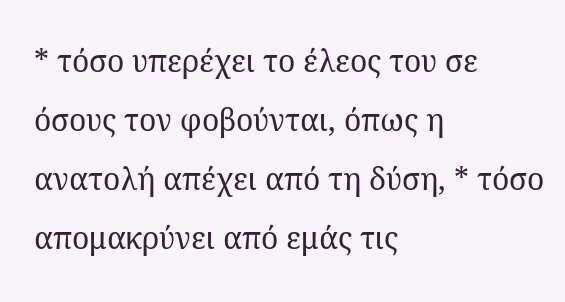* τόσο υπερέχει το έλεος του σε όσους τον φοβούνται, όπως η ανατολή απέχει από τη δύση, * τόσο απομακρύνει από εμάς τις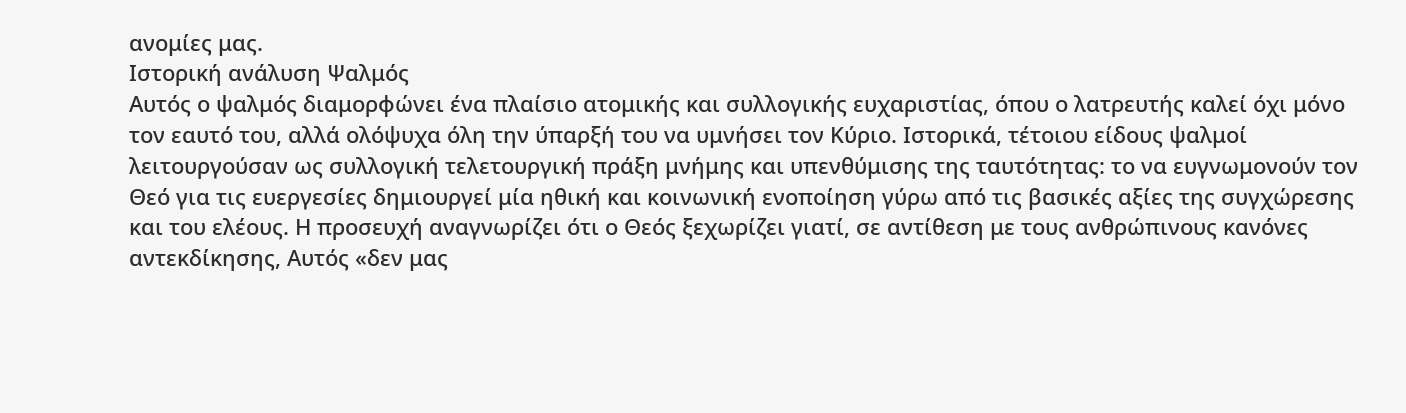ανομίες μας.
Ιστορική ανάλυση Ψαλμός
Αυτός ο ψαλμός διαμορφώνει ένα πλαίσιο ατομικής και συλλογικής ευχαριστίας, όπου ο λατρευτής καλεί όχι μόνο τον εαυτό του, αλλά ολόψυχα όλη την ύπαρξή του να υμνήσει τον Κύριο. Ιστορικά, τέτοιου είδους ψαλμοί λειτουργούσαν ως συλλογική τελετουργική πράξη μνήμης και υπενθύμισης της ταυτότητας: το να ευγνωμονούν τον Θεό για τις ευεργεσίες δημιουργεί μία ηθική και κοινωνική ενοποίηση γύρω από τις βασικές αξίες της συγχώρεσης και του ελέους. Η προσευχή αναγνωρίζει ότι ο Θεός ξεχωρίζει γιατί, σε αντίθεση με τους ανθρώπινους κανόνες αντεκδίκησης, Αυτός «δεν μας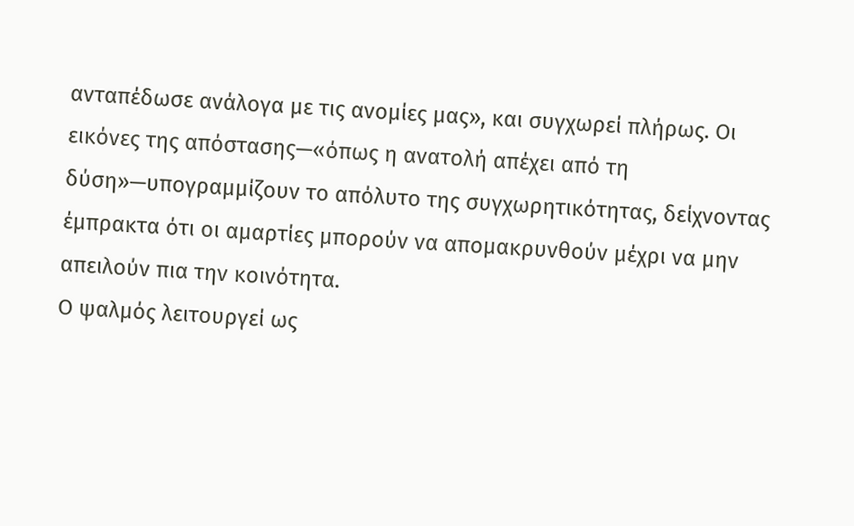ανταπέδωσε ανάλογα με τις ανομίες μας», και συγχωρεί πλήρως. Οι εικόνες της απόστασης—«όπως η ανατολή απέχει από τη δύση»—υπογραμμίζουν το απόλυτο της συγχωρητικότητας, δείχνοντας έμπρακτα ότι οι αμαρτίες μπορούν να απομακρυνθούν μέχρι να μην απειλούν πια την κοινότητα.
Ο ψαλμός λειτουργεί ως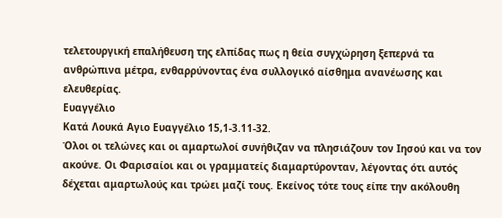τελετουργική επαλήθευση της ελπίδας πως η θεία συγχώρηση ξεπερνά τα ανθρώπινα μέτρα, ενθαρρύνοντας ένα συλλογικό αίσθημα ανανέωσης και ελευθερίας.
Ευαγγέλιο
Κατά Λουκά Αγιο Ευαγγέλιο 15,1-3.11-32.
Όλοι οι τελώνες και οι αμαρτωλοί συνήθιζαν να πλησιάζουν τον Ιησού και να τον ακούνε. Οι Φαρισαίοι και οι γραμματείς διαμαρτύρονταν, λέγοντας ότι αυτός δέχεται αμαρτωλούς και τρώει μαζί τους. Εκείνος τότε τους είπε την ακόλουθη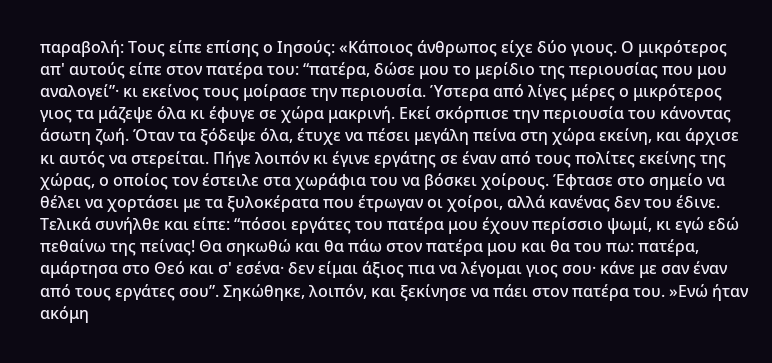παραβολή: Τους είπε επίσης ο Ιησούς: «Κάποιος άνθρωπος είχε δύο γιους. Ο μικρότερος απ' αυτούς είπε στον πατέρα του: “πατέρα, δώσε μου το μερίδιο της περιουσίας που μου αναλογεί”· κι εκείνος τους μοίρασε την περιουσία. Ύστερα από λίγες μέρες ο μικρότερος γιος τα μάζεψε όλα κι έφυγε σε χώρα μακρινή. Εκεί σκόρπισε την περιουσία του κάνοντας άσωτη ζωή. Όταν τα ξόδεψε όλα, έτυχε να πέσει μεγάλη πείνα στη χώρα εκείνη, και άρχισε κι αυτός να στερείται. Πήγε λοιπόν κι έγινε εργάτης σε έναν από τους πολίτες εκείνης της χώρας, ο οποίος τον έστειλε στα χωράφια του να βόσκει χοίρους. Έφτασε στο σημείο να θέλει να χορτάσει με τα ξυλοκέρατα που έτρωγαν οι χοίροι, αλλά κανένας δεν του έδινε. Τελικά συνήλθε και είπε: “πόσοι εργάτες του πατέρα μου έχουν περίσσιο ψωμί, κι εγώ εδώ πεθαίνω της πείνας! Θα σηκωθώ και θα πάω στον πατέρα μου και θα του πω: πατέρα, αμάρτησα στο Θεό και σ' εσένα· δεν είμαι άξιος πια να λέγομαι γιος σου· κάνε με σαν έναν από τους εργάτες σου”. Σηκώθηκε, λοιπόν, και ξεκίνησε να πάει στον πατέρα του. »Ενώ ήταν ακόμη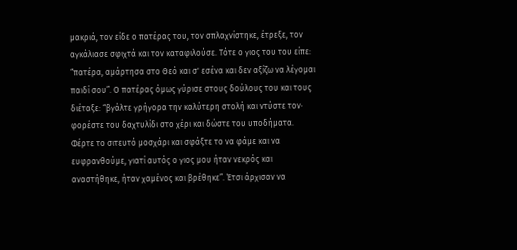μακριά, τον είδε ο πατέρας του, τον σπλαχνίστηκε, έτρεξε, τον αγκάλιασε σφιχτά και τον καταφιλούσε. Τότε ο γιος του του είπε: “πατέρα, αμάρτησα στο Θεό και σ' εσένα και δεν αξίζω να λέγομαι παιδί σου”. Ο πατέρας όμως γύρισε στους δούλους του και τους διέταξε: “βγάλτε γρήγορα την καλύτερη στολή και ντύστε τον· φορέστε του δαχτυλίδι στο χέρι και δώστε του υποδήματα. Φέρτε το σιτευτό μοσχάρι και σφάξτε το να φάμε και να ευφρανθούμε, γιατί αυτός ο γιος μου ήταν νεκρός και αναστήθηκε, ήταν χαμένος και βρέθηκε”. Έτσι άρχισαν να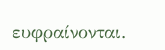ευφραίνονται.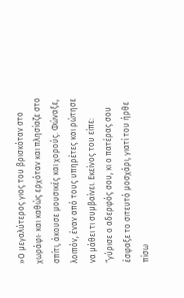»Ο μεγαλύτερος γιος του βρισκόταν στο χωράφι· και καθώς ερχόταν και πλησίαζε στο σπίτι, άκουσε μουσικές και χορούς. Φώναξε, λοιπόν, έναν από τους υπηρέτες και ρώτησε να μάθει τι συμβαίνει. Εκείνος του είπε: “γύρισε ο αδερφός σου, κι ο πατέρας σου έσφαξε το σιτευτό μοσχάρι, γιατί του ήρθε πίσω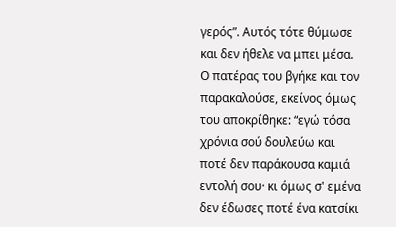γερός”. Αυτός τότε θύμωσε και δεν ήθελε να μπει μέσα. Ο πατέρας του βγήκε και τον παρακαλούσε, εκείνος όμως του αποκρίθηκε: “εγώ τόσα χρόνια σού δουλεύω και ποτέ δεν παράκουσα καμιά εντολή σου· κι όμως σ' εμένα δεν έδωσες ποτέ ένα κατσίκι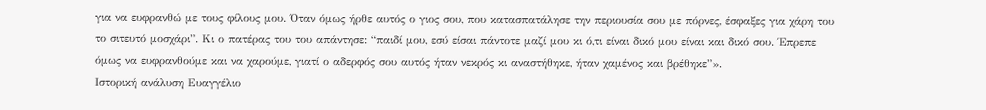για να ευφρανθώ με τους φίλους μου. Όταν όμως ήρθε αυτός ο γιος σου, που κατασπατάλησε την περιουσία σου με πόρνες, έσφαξες για χάρη του το σιτευτό μοσχάρι”. Κι ο πατέρας του του απάντησε: “παιδί μου, εσύ είσαι πάντοτε μαζί μου κι ό,τι είναι δικό μου είναι και δικό σου. Έπρεπε όμως να ευφρανθούμε και να χαρούμε, γιατί ο αδερφός σου αυτός ήταν νεκρός κι αναστήθηκε, ήταν χαμένος και βρέθηκε”».
Ιστορική ανάλυση Ευαγγέλιο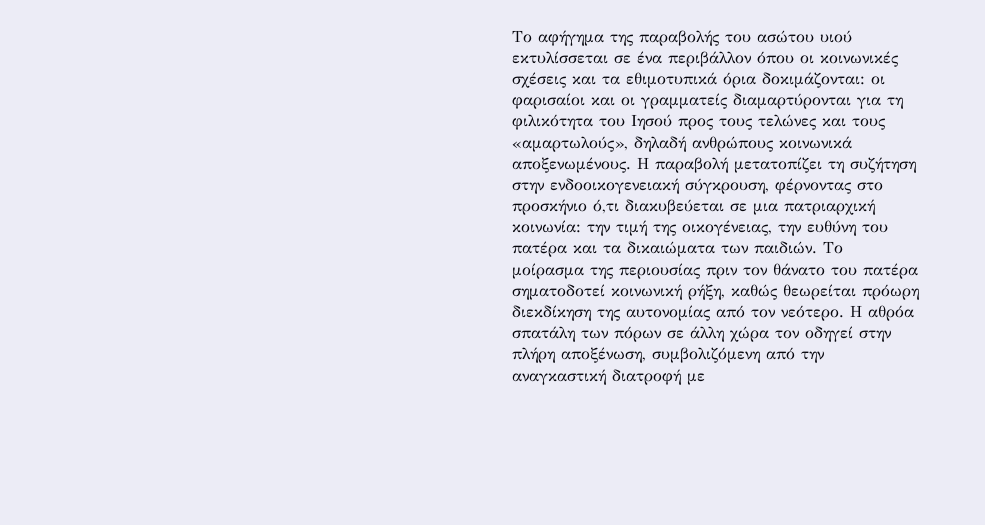Το αφήγημα της παραβολής του ασώτου υιού εκτυλίσσεται σε ένα περιβάλλον όπου οι κοινωνικές σχέσεις και τα εθιμοτυπικά όρια δοκιμάζονται: οι φαρισαίοι και οι γραμματείς διαμαρτύρονται για τη φιλικότητα του Ιησού προς τους τελώνες και τους «αμαρτωλούς», δηλαδή ανθρώπους κοινωνικά αποξενωμένους. Η παραβολή μετατοπίζει τη συζήτηση στην ενδοοικογενειακή σύγκρουση, φέρνοντας στο προσκήνιο ό,τι διακυβεύεται σε μια πατριαρχική κοινωνία: την τιμή της οικογένειας, την ευθύνη του πατέρα και τα δικαιώματα των παιδιών. Το μοίρασμα της περιουσίας πριν τον θάνατο του πατέρα σηματοδοτεί κοινωνική ρήξη, καθώς θεωρείται πρόωρη διεκδίκηση της αυτονομίας από τον νεότερο. Η αθρόα σπατάλη των πόρων σε άλλη χώρα τον οδηγεί στην πλήρη αποξένωση, συμβολιζόμενη από την αναγκαστική διατροφή με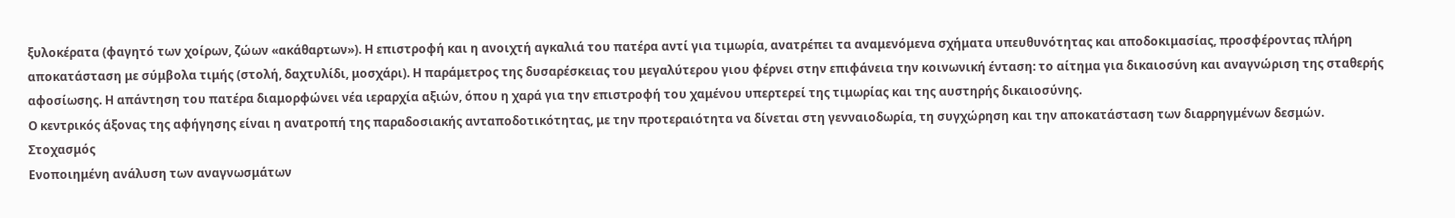ξυλοκέρατα (φαγητό των χοίρων, ζώων «ακάθαρτων»). Η επιστροφή και η ανοιχτή αγκαλιά του πατέρα αντί για τιμωρία, ανατρέπει τα αναμενόμενα σχήματα υπευθυνότητας και αποδοκιμασίας, προσφέροντας πλήρη αποκατάσταση με σύμβολα τιμής (στολή, δαχτυλίδι, μοσχάρι). Η παράμετρος της δυσαρέσκειας του μεγαλύτερου γιου φέρνει στην επιφάνεια την κοινωνική ένταση: το αίτημα για δικαιοσύνη και αναγνώριση της σταθερής αφοσίωσης. Η απάντηση του πατέρα διαμορφώνει νέα ιεραρχία αξιών, όπου η χαρά για την επιστροφή του χαμένου υπερτερεί της τιμωρίας και της αυστηρής δικαιοσύνης.
Ο κεντρικός άξονας της αφήγησης είναι η ανατροπή της παραδοσιακής ανταποδοτικότητας, με την προτεραιότητα να δίνεται στη γενναιοδωρία, τη συγχώρηση και την αποκατάσταση των διαρρηγμένων δεσμών.
Στοχασμός
Ενοποιημένη ανάλυση των αναγνωσμάτων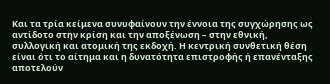Και τα τρία κείμενα συνυφαίνουν την έννοια της συγχώρησης ως αντίδοτο στην κρίση και την αποξένωση – στην εθνική, συλλογική και ατομική της εκδοχή. Η κεντρική συνθετική θέση είναι ότι το αίτημα και η δυνατότητα επιστροφής ή επανένταξης αποτελούν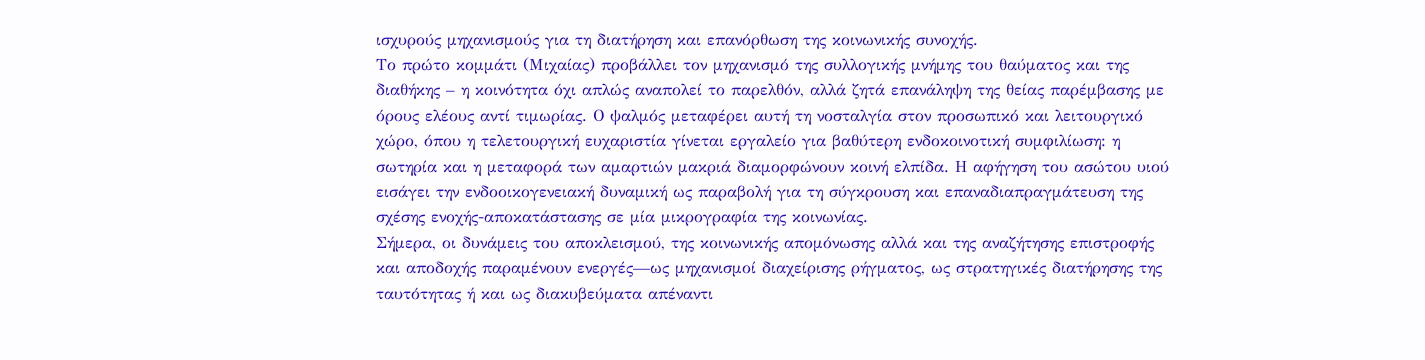ισχυρούς μηχανισμούς για τη διατήρηση και επανόρθωση της κοινωνικής συνοχής.
Το πρώτο κομμάτι (Μιχαίας) προβάλλει τον μηχανισμό της συλλογικής μνήμης του θαύματος και της διαθήκης – η κοινότητα όχι απλώς αναπολεί το παρελθόν, αλλά ζητά επανάληψη της θείας παρέμβασης με όρους ελέους αντί τιμωρίας. Ο ψαλμός μεταφέρει αυτή τη νοσταλγία στον προσωπικό και λειτουργικό χώρο, όπου η τελετουργική ευχαριστία γίνεται εργαλείο για βαθύτερη ενδοκοινοτική συμφιλίωση: η σωτηρία και η μεταφορά των αμαρτιών μακριά διαμορφώνουν κοινή ελπίδα. Η αφήγηση του ασώτου υιού εισάγει την ενδοοικογενειακή δυναμική ως παραβολή για τη σύγκρουση και επαναδιαπραγμάτευση της σχέσης ενοχής-αποκατάστασης σε μία μικρογραφία της κοινωνίας.
Σήμερα, οι δυνάμεις του αποκλεισμού, της κοινωνικής απομόνωσης αλλά και της αναζήτησης επιστροφής και αποδοχής παραμένουν ενεργές—ως μηχανισμοί διαχείρισης ρήγματος, ως στρατηγικές διατήρησης της ταυτότητας ή και ως διακυβεύματα απέναντι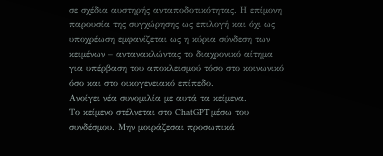σε σχέδια αυστηρής ανταποδοτικότητας. Η επίμονη παρουσία της συγχώρησης ως επιλογή και όχι ως υποχρέωση εμφανίζεται ως η κύρια σύνδεση των κειμένων – αντανακλώντας το διαχρονικό αίτημα για υπέρβαση του αποκλεισμού τόσο στο κοινωνικό όσο και στο οικογενειακό επίπεδο.
Ανοίγει νέα συνομιλία με αυτά τα κείμενα.
Το κείμενο στέλνεται στο ChatGPT μέσω του συνδέσμου. Μην μοιράζεσαι προσωπικά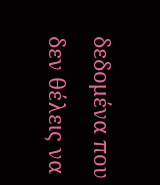δεδομένα που δεν θέλεις να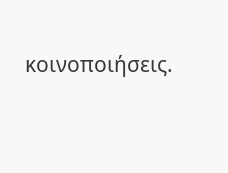κοινοποιήσεις.